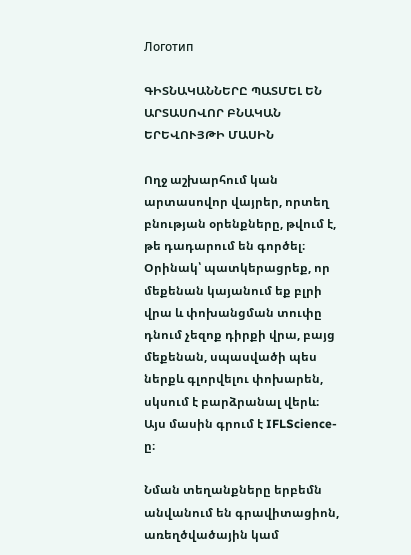Логотип

ԳԻՏՆԱԿԱՆՆԵՐԸ ՊԱՏՄԵԼ ԵՆ ԱՐՏԱՍՈՎՈՐ ԲՆԱԿԱՆ ԵՐԵՎՈՒՅԹԻ ՄԱՍԻՆ

Ողջ աշխարհում կան արտասովոր վայրեր, որտեղ բնության օրենքները, թվում է, թե դադարում են գործել։ Օրինակ՝ պատկերացրեք, որ մեքենան կայանում եք բլրի վրա և փոխանցման տուփը դնում չեզոք դիրքի վրա, բայց մեքենան, սպասվածի պես ներքև գլորվելու փոխարեն, սկսում է բարձրանալ վերև։ Այս մասին գրում է IFLScience-ը։

Նման տեղանքները երբեմն անվանում են գրավիտացիոն, առեղծվածային կամ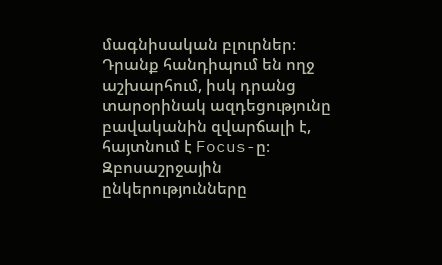մագնիսական բլուրներ։ Դրանք հանդիպում են ողջ աշխարհում, իսկ դրանց տարօրինակ ազդեցությունը բավականին զվարճալի է, հայտնում է Focus-ը։ Զբոսաշրջային ընկերությունները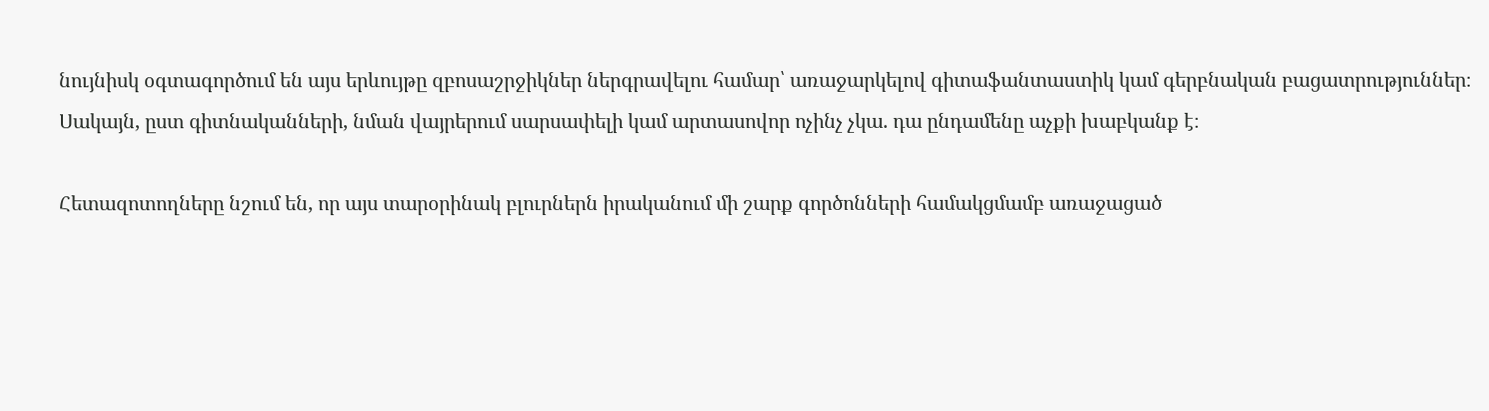նույնիսկ օգտագործում են այս երևույթը զբոսաշրջիկներ ներգրավելու համար՝ առաջարկելով գիտաֆանտաստիկ կամ գերբնական բացատրություններ։ Սակայն, ըստ գիտնականների, նման վայրերում սարսափելի կամ արտասովոր ոչինչ չկա. դա ընդամենը աչքի խաբկանք է։

Հետազոտողները նշում են, որ այս տարօրինակ բլուրներն իրականում մի շարք գործոնների համակցմամբ առաջացած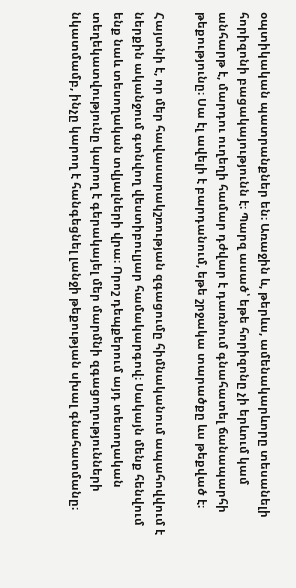օպտիկական պատրանքներ են։ Առաջին և, թերևս, ամենակարևորը տեսանելի հորիզոնի բացակայությունն է։ Պարզ ասած՝ եթե հորիզոնը չի երևում կամ անհարթ է, մարդու ուղեղի համար դժվար է դառնում գնահատել ճանապարհի թեքությունը։ Սա էլ ավելի է բարդանում, եթե շրջակա տարածքը ևս թեքված է։

Հայտնի է, որ մեր հավասարակշռության զգացումը հիմնականում ապահովվում է ներքին ականջում գտնվող վեստիբուլյար համակարգով։ Սակայն մենք հենվում ենք նաև տեսողական տվյալների վրա։ Որոշ դեպքերում այդ տեսողական տեղեկատվությունը կարող է գերակայել մեր մարմնի զգացողությունների նկատմամբ, ինչը կարող է հանգեցնել լանջի թեքության սխալ գնահատմանը։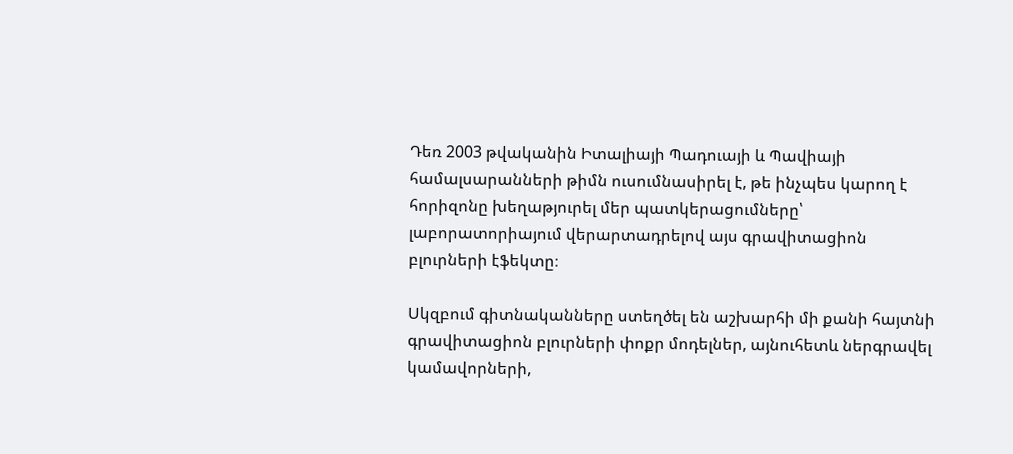Դեռ 2003 թվականին Իտալիայի Պադուայի և Պավիայի համալսարանների թիմն ուսումնասիրել է, թե ինչպես կարող է հորիզոնը խեղաթյուրել մեր պատկերացումները՝ լաբորատորիայում վերարտադրելով այս գրավիտացիոն բլուրների էֆեկտը։

Սկզբում գիտնականները ստեղծել են աշխարհի մի քանի հայտնի գրավիտացիոն բլուրների փոքր մոդելներ, այնուհետև ներգրավել կամավորների,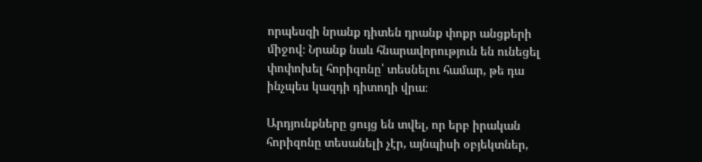որպեսզի նրանք դիտեն դրանք փոքր անցքերի միջով։ Նրանք նաև հնարավորություն են ունեցել փոփոխել հորիզոնը՝ տեսնելու համար, թե դա ինչպես կազդի դիտողի վրա։

Արդյունքները ցույց են տվել, որ երբ իրական հորիզոնը տեսանելի չէր, այնպիսի օբյեկտներ,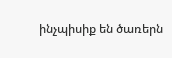ինչպիսիք են ծառերն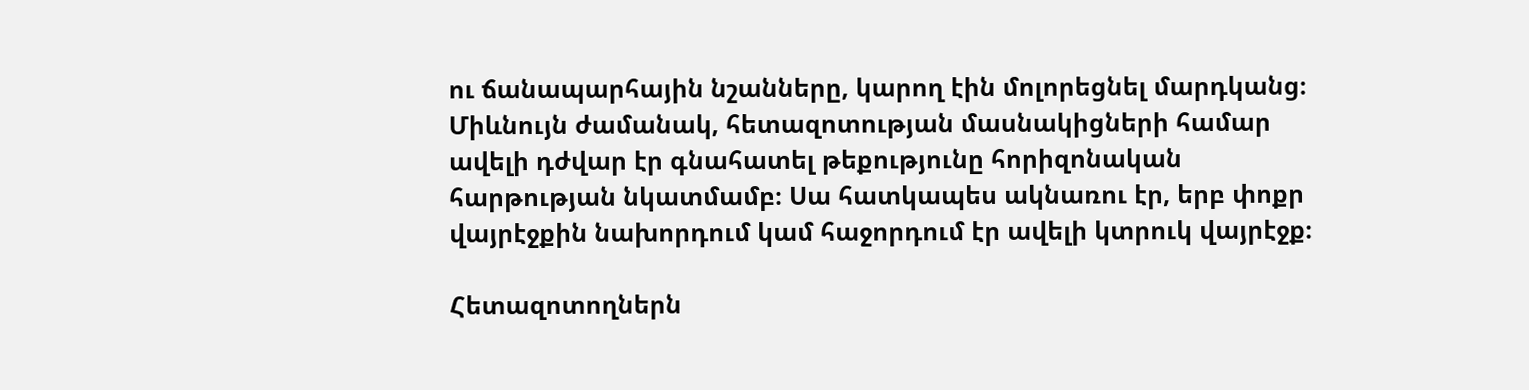ու ճանապարհային նշանները, կարող էին մոլորեցնել մարդկանց։ Միևնույն ժամանակ, հետազոտության մասնակիցների համար ավելի դժվար էր գնահատել թեքությունը հորիզոնական հարթության նկատմամբ։ Սա հատկապես ակնառու էր, երբ փոքր վայրէջքին նախորդում կամ հաջորդում էր ավելի կտրուկ վայրէջք։

Հետազոտողներն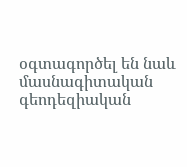օգտագործել են նաև մասնագիտական գեոդեզիական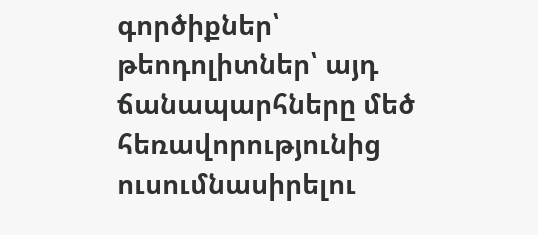գործիքներ՝ թեոդոլիտներ՝ այդ ճանապարհները մեծ հեռավորությունից ուսումնասիրելու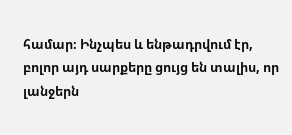համար։ Ինչպես և ենթադրվում էր, բոլոր այդ սարքերը ցույց են տալիս, որ լանջերն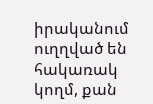իրականում ուղղված են հակառակ կողմ, քան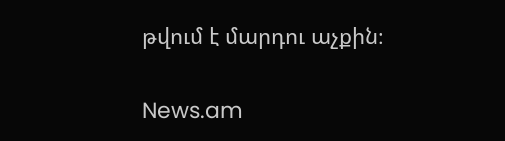թվում է մարդու աչքին։

News.am